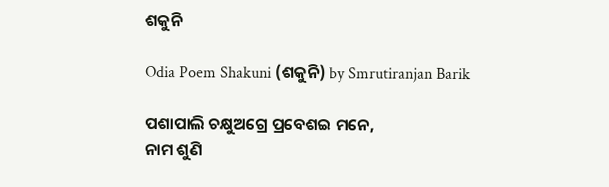ଶକୁନି

Odia Poem Shakuni (ଶକୁନି) by Smrutiranjan Barik

ପଶାପାଲି ଚକ୍ଷୁଅଗ୍ରେ ପ୍ରବେଶଇ ମନେ,
ନାମ ଶୁଣି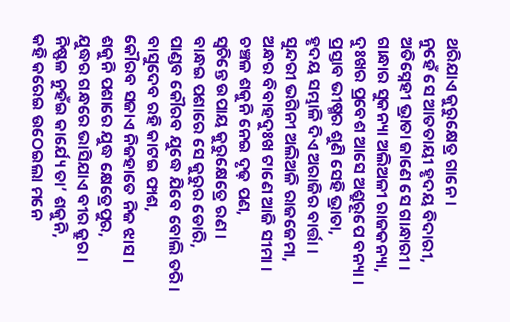ଥରିଯାଏ କୁରୁକ୍ଷେତ୍ର ଗାନେ ।
ନୁହେଁ ସେ ଆତତାୟୀ ହୃଦୟ ବିଦାରୀ,
ଅତିସ୍ନେହୀ ଭ୍ରାତା ଜାଣେ ସେ ଗାନ୍ଧାରୀ ।
ଗାନ୍ଧାର ସୁକନ୍ୟା ଅଲିଅଳୀ ରାଜକନ୍ୟା,
ଦୁଃଖର ପ୍ରବେଶ ଆସେ ଅଶ୍ରୁରୂପେ ବନ୍ୟା ।
ପ୍ରସ୍ତାବ ଭୀଷ୍ମର ଶୁଣି ସେହି ଭ୍ରାତା,
ହୃଦୟ ସମ୍ଭାଳି ଦିଏ ଅରାଜିର ବାର୍ତ୍ତା ।
ସୁନ୍ଦରୀ ଭଗିନୀ ଅଲିଅଳି ରାଜଜେମା,
ଅନ୍ଧର ବିବାହଦୁଃଖ ଟାଣେ ଆଜି ସୀମା ।
ଚଞ୍ଚଳ ଶକୁନି ନେଇ ଦୃଢ଼ ପଣ,
ସ୍ୱଚିନ୍ତେ ଉପାୟ କୁରୁକ୍ଷେତ୍ରେ ରଣ ।
ବାନ୍ଧଇ ପଶାରେ ସେ କୁରୁର ଡୋରି,
ପାଣ୍ଡବ କୌରବ ଯୁଦ୍ଧେ ଯିବେ ବୋଲି ତରି ।
ବାସୁଦେବ ରହି କାଟଇ ଫାଶ,
କୌରବ ସଜାଏ ନିଜହାତେ ନିଜ ଝାସ ।
ଶକୁନି ପଶାରେ ଯୁଦ୍ଧ କ୍ଷେତ୍ରେପୁର,
ଯୁଦ୍ଧର ଗନ୍ଧରେ ଭାସିଯାଏ ବୀର କ୍ରୁର ।
ନିଷ୍ଫଳ ନୁହଁଇ କାର୍ଯ୍ୟେ ତା’ ଶକୁନି,
କହି କରେଇ ଉଠେଇଲା ମନେ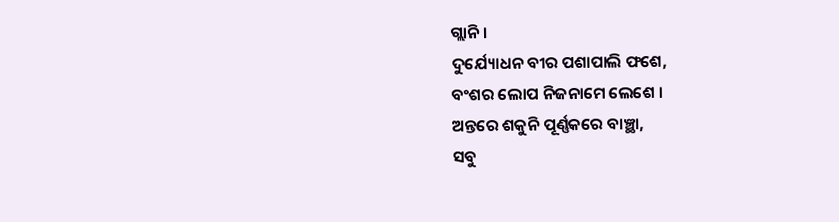ଗ୍ଲାନି ।
ଦୁର୍ଯ୍ୟୋଧନ ବୀର ପଶାପାଲି ଫଶେ,
ବଂଶର ଲୋପ ନିଜନାମେ ଲେଶେ ।
ଅନ୍ତରେ ଶକୁନି ପୂର୍ଣ୍ଣକରେ ବାଞ୍ଛା,
ସବୁ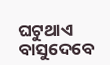ଘଟୁଥାଏ ବାସୁଦେବେ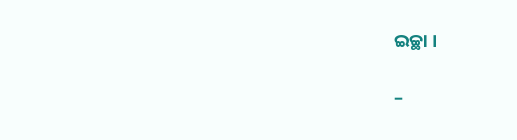ଇଚ୍ଛା ।

–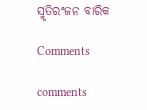ସ୍ମୃତିରଂଜନ ବାରିକ

Comments

comments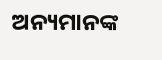ଅନ୍ୟମାନଙ୍କ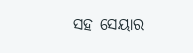ସହ ସେୟାର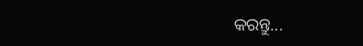କରନ୍ତୁ...